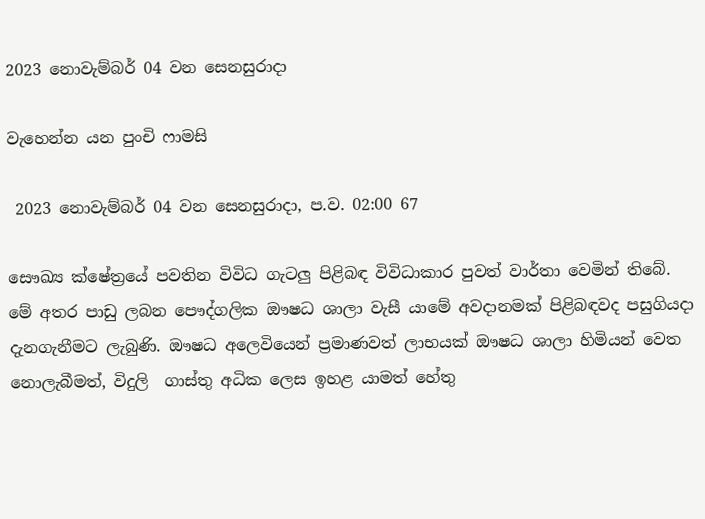2023 නොවැම්බර් 04 වන සෙනසුරාදා

වැහෙන්න යන පුංචි ෆාමසි

 2023 නොවැම්බර් 04 වන සෙනසුරාදා, ප.ව. 02:00 67

සෞඛ්‍ය ක්ෂේත්‍රයේ පවතින විවිධ ගැටලු පිළිබඳ විවිධාකාර පුවත් වාර්තා වෙමින් තිබේ. මේ අතර පාඩු ලබන පෞද්ගලික ඖෂධ ශාලා වැසී යාමේ අවදානමක් පිළිබඳවද පසුගියදා දැනගැනීමට ලැබුණි. ඖෂධ අලෙවියෙන් ප්‍රමාණවත් ලාභයක් ඖෂධ ශාලා හිමියන් වෙත නොලැබීමත්, විදුලි  ගාස්තු අධික ලෙස ඉහළ යාමත් හේතු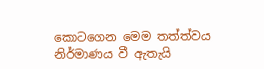කොටගෙන මෙම තත්ත්වය නිර්මාණය වී ඇතැයි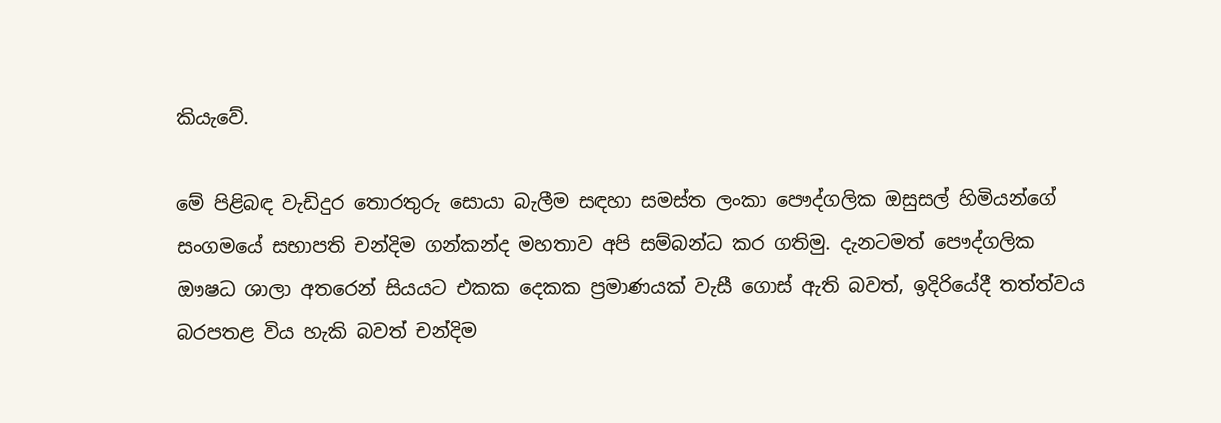කියැවේ.

මේ පිළිබඳ වැඩිදුර තොරතුරු සොයා බැලීම සඳහා සමස්ත ලංකා පෞද්ගලික ඔසුසල් හිමියන්ගේ සංගමයේ සභාපති චන්දිම ගන්කන්ද මහතාව අපි සම්බන්ධ කර ගතිමු. දැනටමත් පෞද්ගලික ඖෂධ ශාලා අතරෙන් සියයට එකක දෙකක ප්‍රමාණයක් වැසී ගොස් ඇති බවත්, ඉදිරියේදී තත්ත්වය බරපතළ විය හැකි බවත් චන්දිම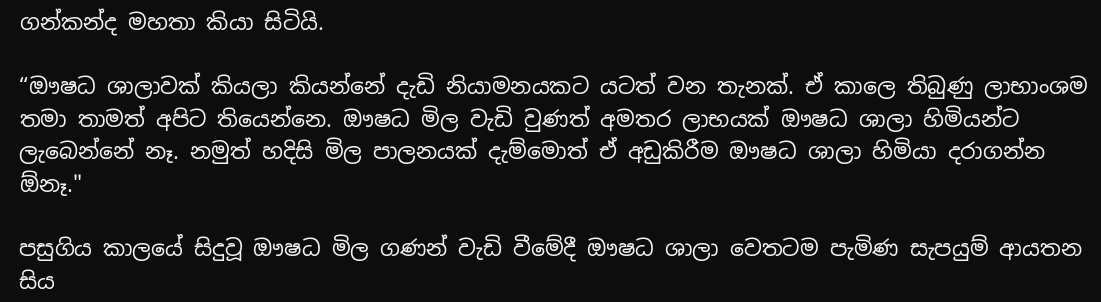ගන්කන්ද මහතා කියා සිටියි.

“ඖෂධ ශාලාවක් කියලා කියන්නේ දැඩි නියාමනයකට යටත් වන තැනක්. ඒ කාලෙ තිබුණු ලාභාංශම තමා තාමත් අපිට තියෙන්නෙ. ඖෂධ මිල වැඩි වුණත් අමතර ලාභයක් ඖෂධ ශාලා හිමියන්ට ලැබෙන්නේ නෑ. නමුත් හදිසි මිල පාලනයක් දැම්මොත් ඒ අඩුකිරීම ඖෂධ ශාලා හිමියා දරාගන්න ඕනෑ."

පසුගිය කාලයේ සිදුවූ ඖෂධ මිල ගණන් වැඩි වීමේදී ඖෂධ ශාලා වෙතටම පැමිණ සැපයුම් ආයතන සිය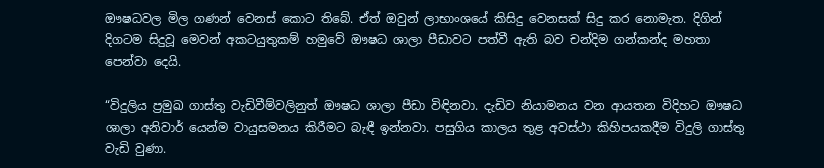ඖෂධවල මිල ගණන් වෙනස් කොට තිබේ. ඒත් ඔවුන් ලාභාංශයේ කිසිදු වෙනසක් සිදු කර නොමැත. දිගින් දිගටම සිදුවූ මෙවන් අකටයුතුකම් හමුවේ ඖෂධ ශාලා පීඩාවට පත්වී ඇති බව චන්දිම ගන්කන්ද මහතා පෙන්වා දෙයි.

“විදුලිය ප්‍රමුඛ ගාස්තු වැඩිවීම්වලිනුත් ඖෂධ ශාලා පීඩා විඳිනවා. දැඩිව නියාමනය වන ආයතන විදිහට ඖෂධ ශාලා අනිවාර් යෙන්ම වායුසමනය කිරීමට බැඳී ඉන්නවා. පසුගිය කාලය තුළ අවස්ථා කිහිපයකදීම විදුලි ගාස්තු වැඩි වුණා.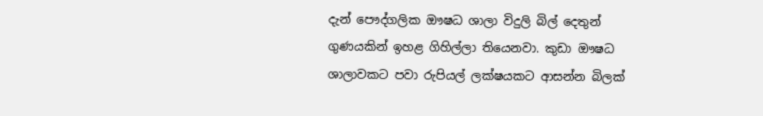දැන් පෞද්ගලික ඖෂධ ශාලා විදුලි බිල් දෙතුන් ගුණයකින් ඉහළ ගිහිල්ලා තියෙනවා. කුඩා ඖෂධ ශාලාවකට පවා රුපියල් ලක්ෂයකට ආසන්න බිලක්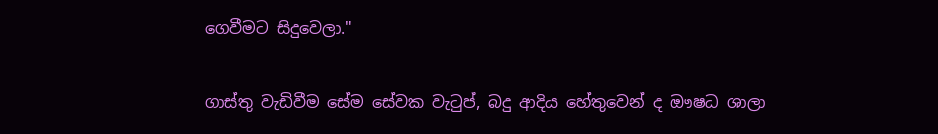ගෙවීමට සිදුවෙලා."

ගාස්තු වැඩිවීම සේම සේවක වැටුප්, බදු ආදිය හේතුවෙන් ද ඖෂධ ශාලා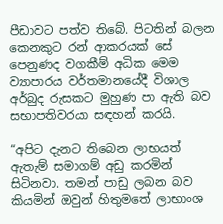පීඩාවට පත්ව තිබේ. පිටතින් බලන කෙනකුට රන් ආකරයක් සේ පෙනුණද වගකීම් අධික මෙම ව්‍යාපාරය වර්තමානයේදී විශාල අර්බුද රුසකට මුහුණ පා ඇති බව සභාපතිවරයා සඳහන් කරයි.

“අපිට දැනට තිබෙන ලාභයත් ඇතැම් සමාගම් අඩු කරමින් සිටිනවා. තමන් පාඩු ලබන බව කියමින් ඔවුන් හිතුමතේ ලාභාංශ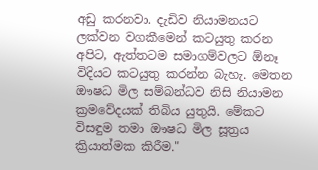අඩු කරනවා. දැඩිව නියාමනයට ලක්වන වගකීමෙන් කටයුතු කරන අපිට, ඇත්තටම සමාගම්වලට ඕනෑ විදියට කටයුතු කරන්න බැහැ. මෙතන ඖෂධ මිල සම්බන්ධව නිසි නියාමන ක්‍රමවේදයක් තිබිය යුතුයි. මේකට විසඳුම තමා ඖෂධ මිල සූත්‍රය ක්‍රියාත්මක කිරීම."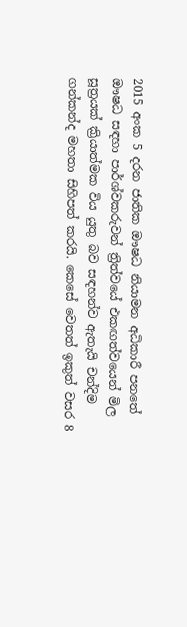2015 අංක 5 දරන ජාතික ඖෂධ නියාමන අධිකාරී පනතේ ඖෂධ සඳහා පාර්ශ්වකරුවන් ත්‍රිත්වයේ එකඟත්වයෙන් මිල සූත්‍රයක් ක්‍රියාත්මක විය යුතු බව සඳහන්ව ඇතැයි චන්දිම ගන්කන්ද මහතා සිහිපත් කරයි. කෙසේ වෙතත් ඉකුත් වසර 8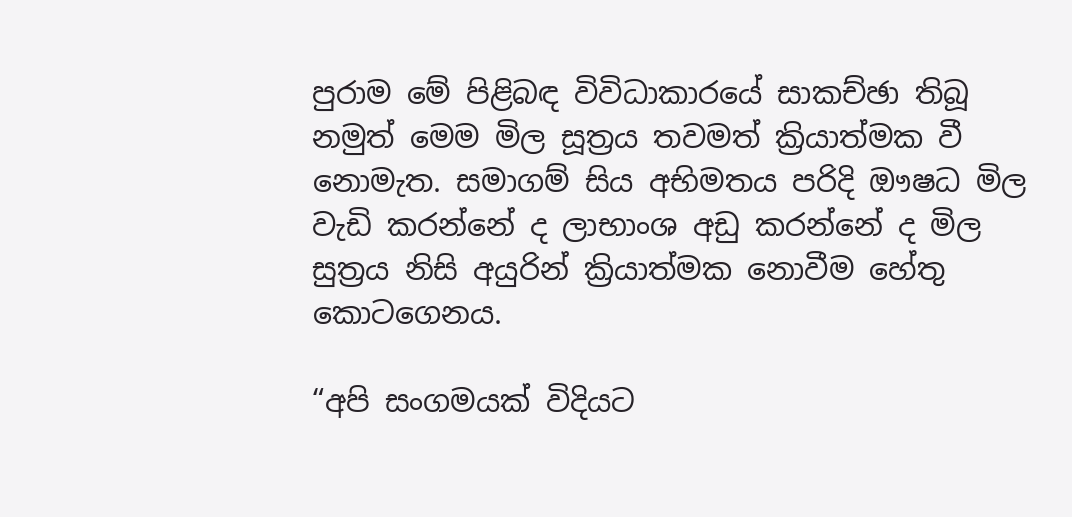පුරාම මේ පිළිබඳ විවිධාකාරයේ සාකච්ඡා තිබූ නමුත් මෙම මිල සූත්‍රය තවමත් ක්‍රියාත්මක වී නොමැත. සමාගම් සිය අභිමතය පරිදි ඖෂධ මිල වැඩි කරන්නේ ද ලාභාංශ අඩු කරන්නේ ද මිල සුත්‍රය නිසි අයුරින් ක්‍රියාත්මක නොවීම හේතු කොටගෙනය.

“අපි සංගමයක් විදියට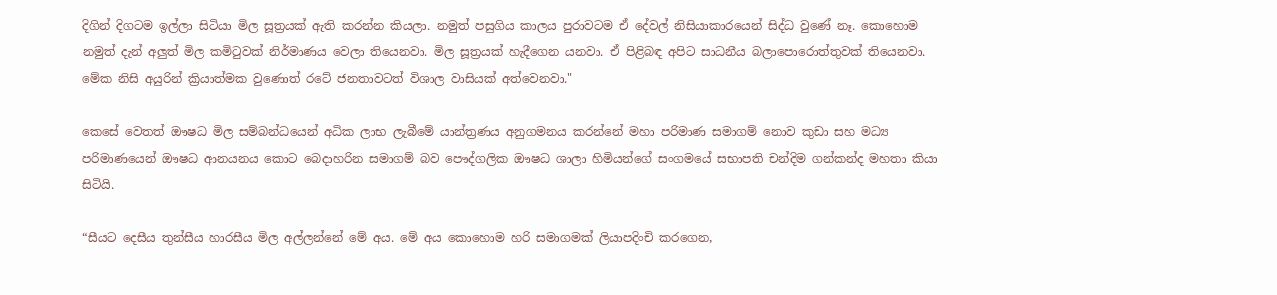දිගින් දිගටම ඉල්ලා සිටියා මිල සූත්‍රයක් ඇති කරන්න කියලා. නමුත් පසුගිය කාලය පුරාවටම ඒ දේවල් නිසියාකාරයෙන් සිද්ධ වුණේ නෑ. කොහොම නමුත් දැන් අලුත් මිල කමිටුවක් නිර්මාණය වෙලා තියෙනවා. මිල සූත්‍රයක් හැදීගෙන යනවා. ඒ පිළිබඳ අපිට සාධනීය බලාපොරොත්තුවක් තියෙනවා. මේක නිසි අයුරින් ක්‍රියාත්මක වුණොත් රටේ ජනතාවටත් විශාල වාසියක් අත්වෙනවා."

කෙසේ වෙතත් ඖෂධ මිල සම්බන්ධයෙන් අධික ලාභ ලැබීමේ යාන්ත්‍රණය අනුගමනය කරන්නේ මහා පරිමාණ සමාගම් නොව කුඩා සහ මධ්‍ය පරිමාණයෙන් ඖෂධ ආනයනය කොට බෙදාහරින සමාගම් බව පෞද්ගලික ඖෂධ ශාලා හිමියන්ගේ සංගමයේ සභාපති චන්දිම ගන්කන්ද මහතා කියා සිටියි.

“සීයට දෙසීය තුන්සීය හාරසීය මිල අල්ලන්නේ මේ අය. මේ අය කොහොම හරි සමාගමක් ලියාපදිංචි කරගෙන,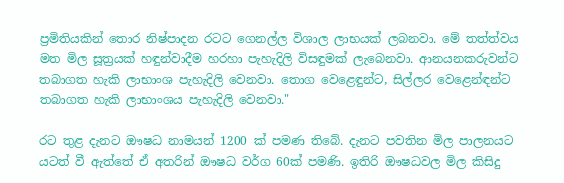ප්‍රමිතියකින් තොර නිෂ්පාදන රටට ගෙනල්ල විශාල ලාභයක් ලබනවා. මේ තත්ත්වය මත මිල සූත්‍රයක් හඳුන්වාදීම හරහා පැහැදිලි විසඳුමක් ලැබෙනවා. ආනයනකරුවන්ට තබාගත හැකි ලාභාංශ පැහැදිලි වෙනවා. තොග වෙළෙඳුන්ට, සිල්ලර වෙළෙන්ඳන්ට තබාගත හැකි ලාභාංශය පැහැදිලි වෙනවා."

රට තුළ දැනට ඖෂධ නාමයන් 1200 ක් පමණ තිබේ. දැනට පවතින මිල පාලනයට යටත් වී ඇත්තේ ඒ අතරින් ඖෂධ වර්ග 60ක් පමණි. ඉතිරි ඖෂධවල මිල කිසිදු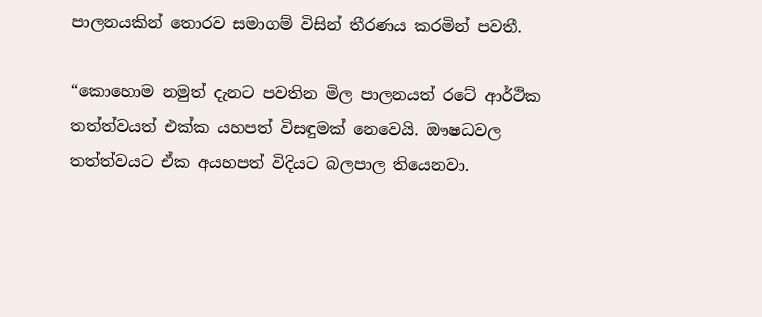පාලනයකින් තොරව සමාගම් විසින් තීරණය කරමින් පවතී.

“කොහොම නමුත් දැනට පවතින මිල පාලනයත් රටේ ආර්ථික තත්ත්වයත් එක්ක යහපත් විසඳුමක් නෙවෙයි. ඖෂධවල තත්ත්වයට ඒක අයහපත් විදියට බලපාල තියෙනවා.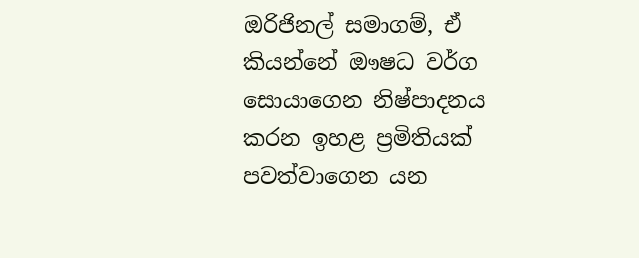ඔරිජිනල් සමාගම්, ඒ කියන්නේ ඖෂධ වර්ග සොයාගෙන නිෂ්පාදනය කරන ඉහළ ප්‍රමිතියක් පවත්වාගෙන යන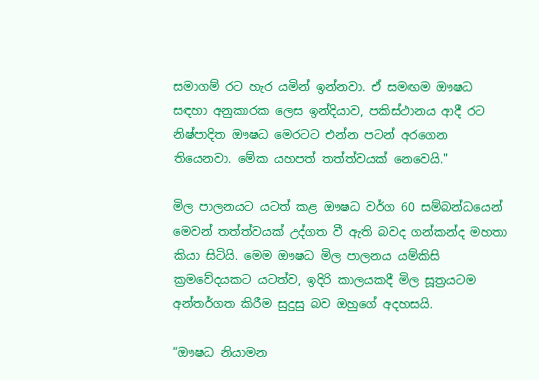සමාගම් රට හැර යමින් ඉන්නවා. ඒ සමඟම ඖෂධ සඳහා අනුකාරක ලෙස ඉන්දියාව, පකිස්ථානය ආදී රට නිෂ්පාදිත ඖෂධ මෙරටට එන්න පටන් අරගෙන තියෙනවා. මේක යහපත් තත්ත්වයක් නෙවෙයි."

මිල පාලනයට යටත් කළ ඖෂධ වර්ග 60 සම්බන්ධයෙන් මෙවන් තත්ත්වයක් උද්ගත වී ඇති බවද ගන්කන්ද මහතා කියා සිටියි. මෙම ඖෂධ මිල පාලනය යම්කිසි ක්‍රමවේදයකට යටත්ව, ඉදිරි කාලයකදී මිල සූත්‍රයටම අන්තර්ගත කිරීම සුදුසු බව ඔහුගේ අදහසයි.

“ඖෂධ නියාමන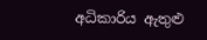අධිකාරිය ඇතුළු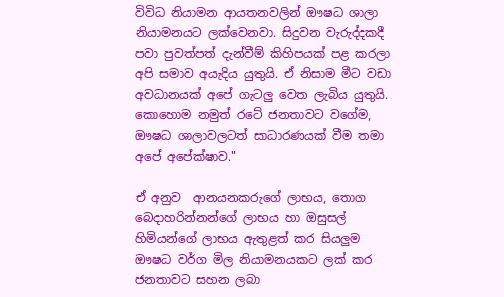විවිධ නියාමන ආයතනවලින් ඖෂධ ශාලා නියාමනයට ලක්වෙනවා. සිදුවන වැරුද්දකදී පවා පුවත්පත් දැන්වීම් කිහිපයක් පළ කරලා අපි සමාව අයැදිය යුතුයි. ඒ නිසාම මීට වඩා අවධානයක් අපේ ගැටලු වෙත ලැබිය යුතුයි. කොහොම නමුත් රටේ ජනතාවට වගේම, ඖෂධ ශාලාවලටත් සාධාරණයක් වීම තමා අපේ අපේක්ෂාව."

ඒ අනුව  ආනයනකරුගේ ලාභය, තොග බෙදාහරින්නන්ගේ ලාභය හා ඔසුසල් හිමියන්ගේ ලාභය ඇතුළත් කර සියලු‍ම ඖෂධ වර්ග මිල නියාමනයකට ලක් කර ජනතාවට සහන ලබා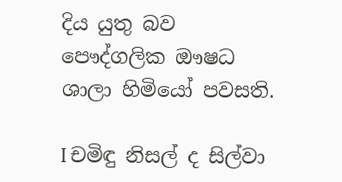දිය යුතු බව පෞද්ගලික ඖෂධ ශාලා හිමියෝ පවසති.

I චමිඳු නිසල් ද සිල්වා